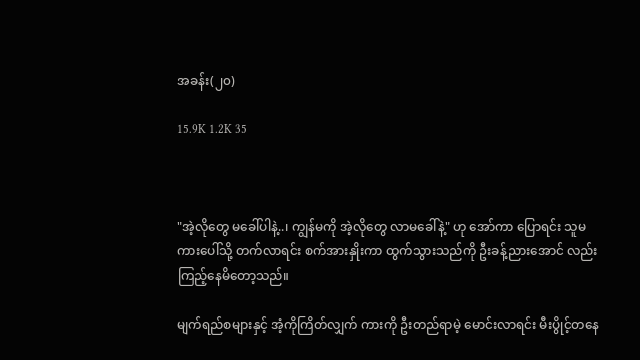အခန်း(၂၀)

15.9K 1.2K 35



"အဲ့လိုတွေ မခေါ်ပါနဲ့..၊ ကျွန်မကို အဲ့လိုတွေ လာမခေါ်နဲ့" ဟု အော်ကာ ပြောရင်း သူမ ကားပေါ်သို့ တက်လာရင်း စက်အားနှိုးကာ ထွက်သွားသည်ကို ဦးခန့်ညားအောင် လည်း ကြည့်နေမိတော့သည်။

မျက်ရည်စများနှင့် အံ့ကိုကြိတ်လျှက် ကားကို ဦးတည်ရာမဲ့ မောင်းလာရင်း မီးပွိုင့်တနေ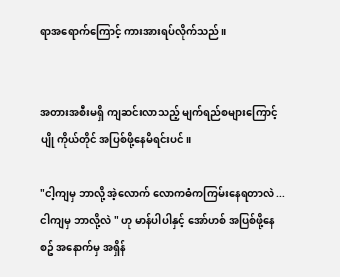ရာအရောက်ကြောင့် ကားအားရပ်လိုက်သည်။


အတားအစီးမရှိ ကျဆင်းလာသည့် မျက်ရည်စများကြောင့် ပျို ကိုယ်တိုင် အပြစ်ဖို့နေမိရင်းပင်။

"ငါ့ကျမှ ဘာလို့ အဲ့လောက် လောကဓံကကြမ်းနေရတာလဲ ...ငါကျမှ ဘာလို့လဲ " ဟု မာန်ပါပါနှင့် အော်ဟစ် အပြစ်ဖို့နေစဥ် အနောက်မှ အရှိန်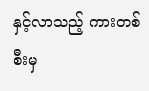နှင့်လာသည့် ကားတစ်စီးမှ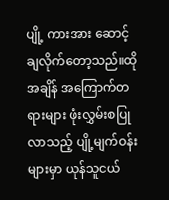ပျို့ ကားအား ဆောင့် ချလိုက်တော့သည်။ထိုအချိန် အကြောက်တရားများ ဖုံးလွှမ်းစပြုလာသည့် ပျို့မျက်ဝန်းများမှာ ယုန်သူငယ်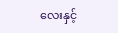လေးနှင့်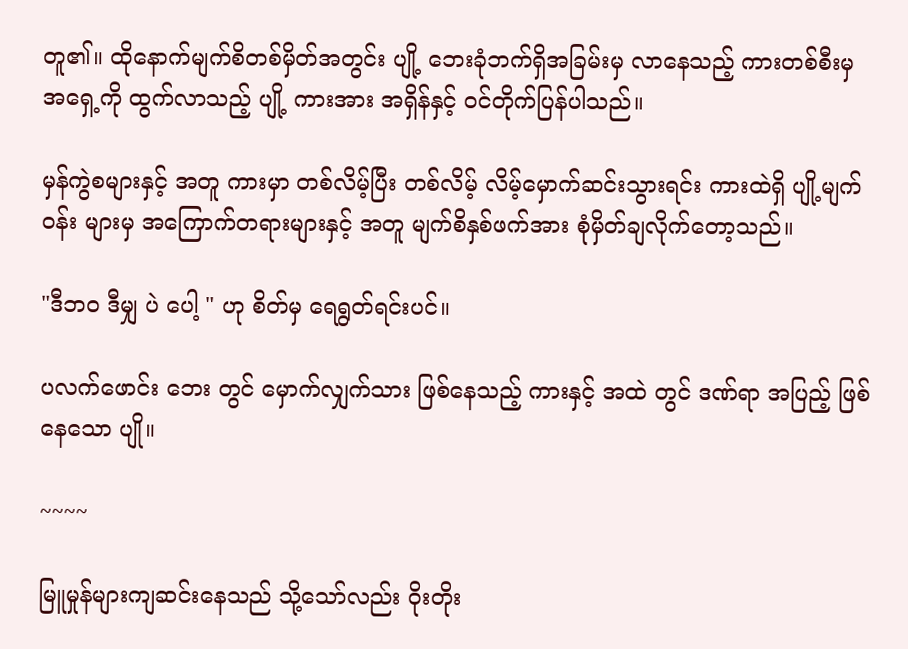တူ၏။ ထိုနောက်မျက်စိတစ်မှိတ်အတွင်း ပျို့ ဘေးခုံဘက်ရှိအခြမ်းမှ လာနေသည့် ကားတစ်စီးမှ အရှေ့ကို ထွက်လာသည့် ပျို့ ကားအား အရှိန်နှင့် ဝင်တိုက်ပြန်ပါသည်။

မှန်ကွဲစများနှင့် အတူ ကားမှာ တစ်လိမ့်ပြီး တစ်လိမ့် လိမ့်မှောက်ဆင်းသွားရင်း ကားထဲရှိ ပျို့မျက်ဝန်း များမှ အကြောက်တရားများနှင့် အတူ မျက်စိနှစ်ဖက်အား စုံမှိတ်ချလိုက်တော့သည်။

"ဒီဘဝ ဒီမျှ ပဲ ပေါ့ " ဟု စိတ်မှ ရေရွတ်ရင်းပင်။

ပလက်ဖောင်း ဘေး တွင် မှောက်လျှက်သား ဖြစ်နေသည့် ကားနှင့် အထဲ တွင် ဒဏ်ရာ အပြည့် ဖြစ်နေသော ပျို။

~~~~

မြူမှုန်များကျဆင်းနေသည် သို့သော်လည်း ဝိုးတိုး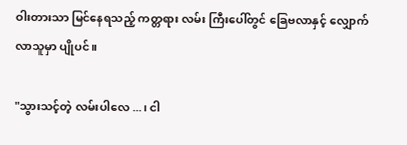ဝါးတားသာ မြင်နေရသည့် ကတ္တရား လမ်း ကြီးပေါ်တွင် ခြေဗလာနှင့် လျှောက်လာသူမှာ ပျိုပင်။

"သွားသင့်တဲ့ လမ်းပါလေ ...၊ ငါ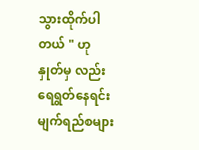သွားထိုက်ပါတယ် " ဟု နှုတ်မှ လည်း ရေရွတ်နေရင်း မျက်ရည်စများ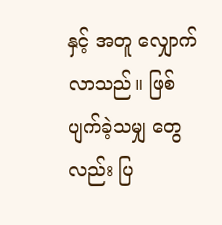နှင့် အတူ လျှောက်လာသည်။ ဖြစ်ပျက်ခဲ့သမျှ တွေလည်း ပြ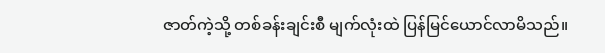ဇာတ်ကဲ့သို့ တစ်ခန်းချင်းစီ မျက်လုံးထဲ ပြန်မြင်ယောင်လာမိသည်။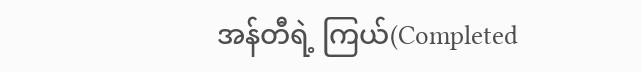အန်တီရဲ့ ကြယ်(Completed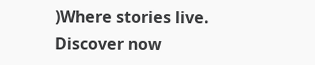)Where stories live. Discover now